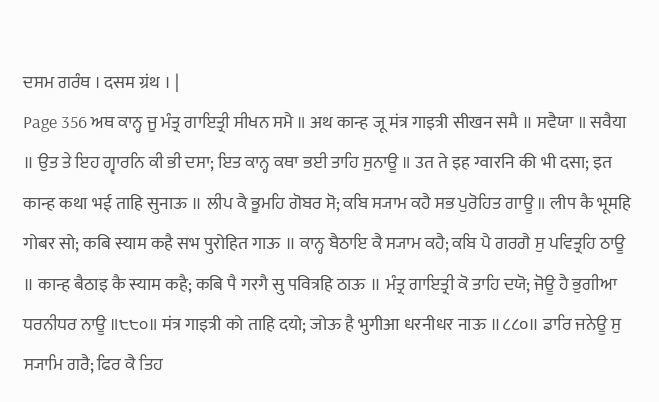ਦਸਮ ਗਰੰਥ । दसम ग्रंथ । |
Page 356 ਅਥ ਕਾਨ੍ਹ ਜੂ ਮੰਤ੍ਰ ਗਾਇਤ੍ਰੀ ਸੀਖਨ ਸਮੈ ॥ अथ कान्ह जू मंत्र गाइत्री सीखन समै ॥ ਸਵੈਯਾ ॥ सवैया ॥ ਉਤ ਤੇ ਇਹ ਗ੍ਵਾਰਨਿ ਕੀ ਭੀ ਦਸਾ; ਇਤ ਕਾਨ੍ਹ ਕਥਾ ਭਈ ਤਾਹਿ ਸੁਨਾਊ ॥ उत ते इह ग्वारनि की भी दसा; इत कान्ह कथा भई ताहि सुनाऊ ॥ ਲੀਪ ਕੈ ਭੂਮਹਿ ਗੋਬਰ ਸੋ; ਕਬਿ ਸ੍ਯਾਮ ਕਹੈ ਸਭ ਪੁਰੋਹਿਤ ਗਾਊ ॥ लीप कै भूमहि गोबर सो; कबि स्याम कहै सभ पुरोहित गाऊ ॥ ਕਾਨ੍ਹ ਬੈਠਾਇ ਕੈ ਸ੍ਯਾਮ ਕਹੈ; ਕਬਿ ਪੈ ਗਰਗੈ ਸੁ ਪਵਿਤ੍ਰਹਿ ਠਾਊ ॥ कान्ह बैठाइ कै स्याम कहै; कबि पै गरगै सु पवित्रहि ठाऊ ॥ ਮੰਤ੍ਰ ਗਾਇਤ੍ਰੀ ਕੋ ਤਾਹਿ ਦਯੋ; ਜੋਊ ਹੈ ਭੁਗੀਆ ਧਰਨੀਧਰ ਨਾਊ ॥੮੮੦॥ मंत्र गाइत्री को ताहि दयो; जोऊ है भुगीआ धरनीधर नाऊ ॥८८०॥ ਡਾਰਿ ਜਨੇਊ ਸੁ ਸ੍ਯਾਮਿ ਗਰੈ; ਫਿਰ ਕੈ ਤਿਹ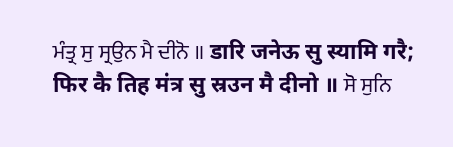ਮੰਤ੍ਰ ਸੁ ਸ੍ਰਉਨ ਮੈ ਦੀਨੋ ॥ डारि जनेऊ सु स्यामि गरै; फिर कै तिह मंत्र सु स्रउन मै दीनो ॥ ਸੋ ਸੁਨਿ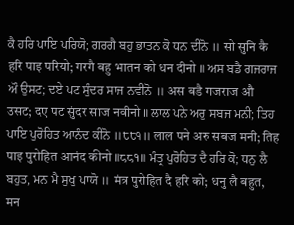ਕੈ ਹਰਿ ਪਾਇ ਪਰਿਯੋ; ਗਰਗੈ ਬਹੁ ਭਾਤਨ ਕੋ ਧਨ ਦੀਨੋ ॥ सो सुनि कै हरि पाइ परियो; गरगै बहु भातन को धन दीनो ॥ ਅਸ ਬਡੈ ਗਜਰਾਜ ਔ ਉਸਟ; ਦਏ ਪਟ ਸੁੰਦਰ ਸਾਜ ਨਵੀਨੋ ॥ अस बडै गजराज औ उसट; दए पट सुंदर साज नवीनो ॥ ਲਾਲ ਪਨੇ ਅਰੁ ਸਬਜ ਮਨੀ; ਤਿਹ ਪਾਇ ਪੁਰੋਹਿਤ ਆਨੰਦ ਕੀਨੋ ॥੮੮੧॥ लाल पने अरु सबज मनी; तिह पाइ पुरोहित आनंद कीनो ॥८८१॥ ਮੰਤ੍ਰ ਪੁਰੋਹਿਤ ਦੈ ਹਰਿ ਕੋ; ਧਨੁ ਲੈ ਬਹੁਤ, ਮਨ ਮੈ ਸੁਖੁ ਪਾਯੋ ॥ मंत्र पुरोहित दै हरि को; धनु लै बहुत, मन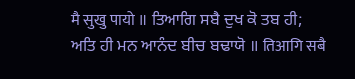मै सुखु पायो ॥ ਤਿਆਗਿ ਸਬੈ ਦੁਖ ਕੋ ਤਬ ਹੀ; ਅਤਿ ਹੀ ਮਨ ਆਨੰਦ ਬੀਚ ਬਢਾਯੋ ॥ तिआगि सबै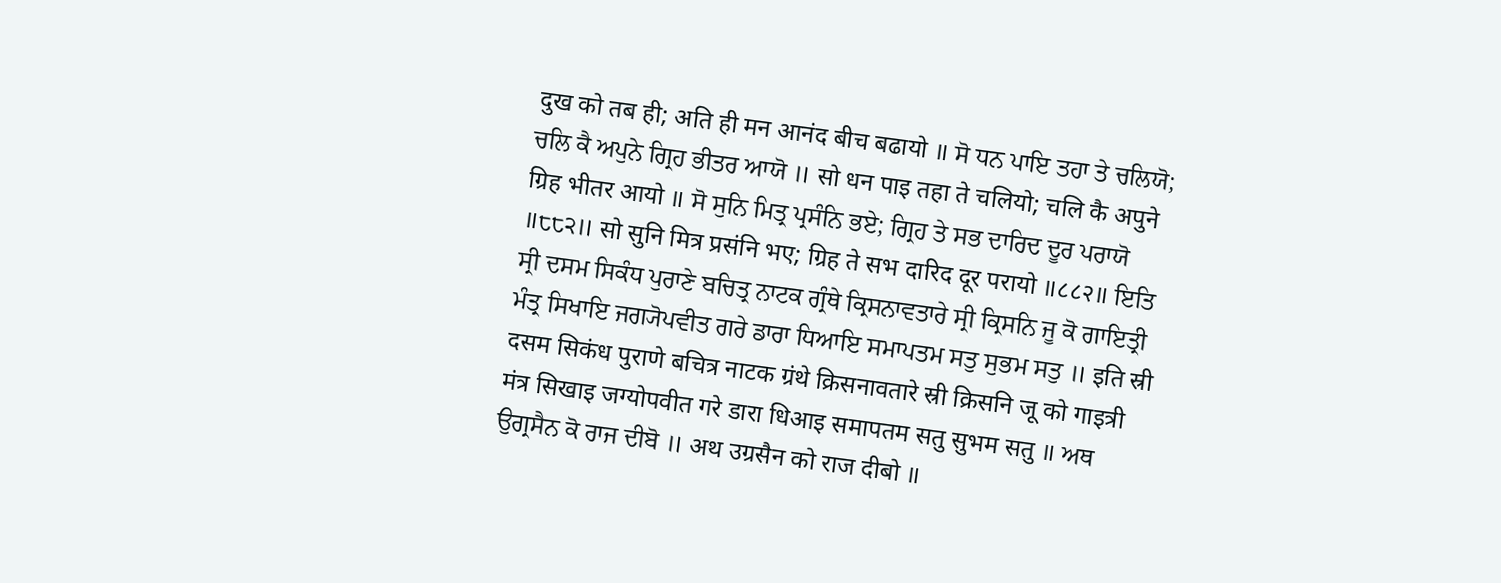दुख को तब ही; अति ही मन आनंद बीच बढायो ॥ ਸੋ ਧਨ ਪਾਇ ਤਹਾ ਤੇ ਚਲਿਯੋ; ਚਲਿ ਕੈ ਅਪੁਨੇ ਗ੍ਰਿਹ ਭੀਤਰ ਆਯੋ ॥ सो धन पाइ तहा ते चलियो; चलि कै अपुने ग्रिह भीतर आयो ॥ ਸੋ ਸੁਨਿ ਮਿਤ੍ਰ ਪ੍ਰਸੰਨਿ ਭਏ; ਗ੍ਰਿਹ ਤੇ ਸਭ ਦਾਰਿਦ ਦੂਰ ਪਰਾਯੋ ॥੮੮੨॥ सो सुनि मित्र प्रसंनि भए; ग्रिह ते सभ दारिद दूर परायो ॥८८२॥ ਇਤਿ ਸ੍ਰੀ ਦਸਮ ਸਿਕੰਧ ਪੁਰਾਣੇ ਬਚਿਤ੍ਰ ਨਾਟਕ ਗ੍ਰੰਥੇ ਕ੍ਰਿਸਨਾਵਤਾਰੇ ਸ੍ਰੀ ਕ੍ਰਿਸਨਿ ਜੂ ਕੋ ਗਾਇਤ੍ਰੀ ਮੰਤ੍ਰ ਸਿਖਾਇ ਜਗ੍ਯੋਪਵੀਤ ਗਰੇ ਡਾਰਾ ਧਿਆਇ ਸਮਾਪਤਮ ਸਤੁ ਸੁਭਮ ਸਤੁ ॥ इति स्री दसम सिकंध पुराणे बचित्र नाटक ग्रंथे क्रिसनावतारे स्री क्रिसनि जू को गाइत्री मंत्र सिखाइ जग्योपवीत गरे डारा धिआइ समापतम सतु सुभम सतु ॥ ਅਥ ਉਗ੍ਰਸੈਨ ਕੋ ਰਾਜ ਦੀਬੋ ॥ अथ उग्रसैन को राज दीबो ॥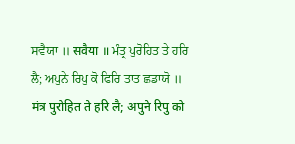ਸਵੈਯਾ ॥ सवैया ॥ ਮੰਤ੍ਰ ਪੁਰੋਹਿਤ ਤੇ ਹਰਿ ਲੈ; ਅਪੁਨੇ ਰਿਪੁ ਕੋ ਫਿਰਿ ਤਾਤ ਛਡਾਯੋ ॥ मंत्र पुरोहित ते हरि लै; अपुने रिपु को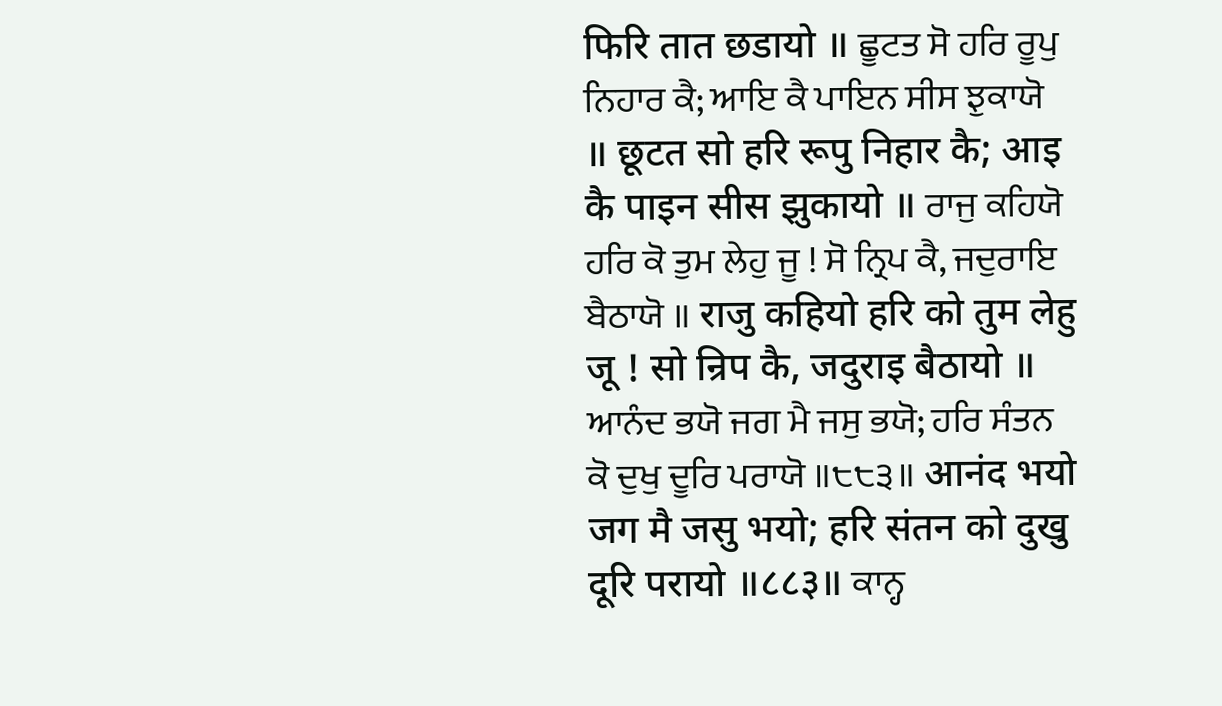फिरि तात छडायो ॥ ਛੂਟਤ ਸੋ ਹਰਿ ਰੂਪੁ ਨਿਹਾਰ ਕੈ; ਆਇ ਕੈ ਪਾਇਨ ਸੀਸ ਝੁਕਾਯੋ ॥ छूटत सो हरि रूपु निहार कै; आइ कै पाइन सीस झुकायो ॥ ਰਾਜੁ ਕਹਿਯੋ ਹਰਿ ਕੋ ਤੁਮ ਲੇਹੁ ਜੂ ! ਸੋ ਨ੍ਰਿਪ ਕੈ, ਜਦੁਰਾਇ ਬੈਠਾਯੋ ॥ राजु कहियो हरि को तुम लेहु जू ! सो न्रिप कै, जदुराइ बैठायो ॥ ਆਨੰਦ ਭਯੋ ਜਗ ਮੈ ਜਸੁ ਭਯੋ; ਹਰਿ ਸੰਤਨ ਕੋ ਦੁਖੁ ਦੂਰਿ ਪਰਾਯੋ ॥੮੮੩॥ आनंद भयो जग मै जसु भयो; हरि संतन को दुखु दूरि परायो ॥८८३॥ ਕਾਨ੍ਹ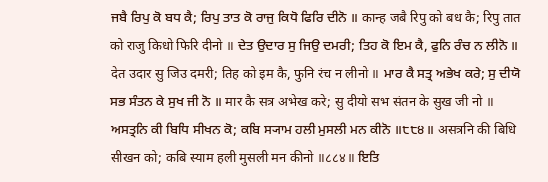ਜਬੈ ਰਿਪੁ ਕੋ ਬਧ ਕੈ; ਰਿਪੁ ਤਾਤ ਕੋ ਰਾਜੁ ਕਿਧੋ ਫਿਰਿ ਦੀਨੋ ॥ कान्ह जबै रिपु को बध कै; रिपु तात को राजु किधो फिरि दीनो ॥ ਦੇਤ ਉਦਾਰ ਸੁ ਜਿਉ ਦਮਰੀ; ਤਿਹ ਕੋ ਇਮ ਕੈ, ਫੁਨਿ ਰੰਚ ਨ ਲੀਨੋ ॥ देत उदार सु जिउ दमरी; तिह को इम कै, फुनि रंच न लीनो ॥ ਮਾਰ ਕੈ ਸਤ੍ਰ ਅਭੇਖ ਕਰੇ; ਸੁ ਦੀਯੋ ਸਭ ਸੰਤਨ ਕੇ ਸੁਖ ਜੀ ਨੋ ॥ मार कै सत्र अभेख करे; सु दीयो सभ संतन के सुख जी नो ॥ ਅਸਤ੍ਰਨਿ ਕੀ ਬਿਧਿ ਸੀਖਨ ਕੋ; ਕਬਿ ਸ੍ਯਾਮ ਹਲੀ ਮੁਸਲੀ ਮਨ ਕੀਨੋ ॥੮੮੪॥ असत्रनि की बिधि सीखन को; कबि स्याम हली मुसली मन कीनो ॥८८४॥ ਇਤਿ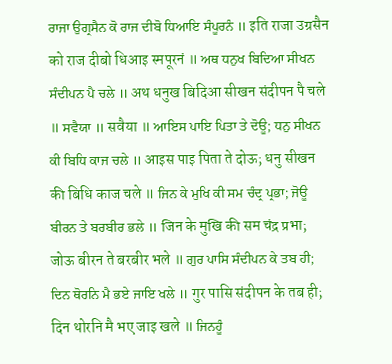ਰਾਜਾ ਉਗ੍ਰਸੈਨ ਕੋ ਰਾਜ ਦੀਬੋ ਧਿਆਇ ਸੰਪੂਰਨੰ ॥ इति राजा उग्रसैन को राज दीबो धिआइ स्मपूरनं ॥ ਅਥ ਧਨੁਖ ਬਿਦਿਆ ਸੀਖਨ ਸੰਦੀਪਨ ਪੈ ਚਲੇ ॥ अथ धनुख बिदिआ सीखन संदीपन पै चले ॥ ਸਵੈਯਾ ॥ सवैया ॥ ਆਇਸ ਪਾਇ ਪਿਤਾ ਤੇ ਦੋਊ; ਧਨੁ ਸੀਖਨ ਕੀ ਬਿਧਿ ਕਾਜ ਚਲੇ ॥ आइस पाइ पिता ते दोऊ; धनु सीखन की बिधि काज चले ॥ ਜਿਨ ਕੇ ਮੁਖਿ ਕੀ ਸਮ ਚੰਦ੍ਰ ਪ੍ਰਭਾ; ਜੋਊ ਬੀਰਨ ਤੇ ਬਰਬੀਰ ਭਲੇ ॥ जिन के मुखि की सम चंद्र प्रभा; जोऊ बीरन ते बरबीर भले ॥ ਗੁਰ ਪਾਸਿ ਸੰਦੀਪਨ ਕੇ ਤਬ ਹੀ; ਦਿਨ ਥੋਰਨਿ ਮੈ ਭਏ ਜਾਇ ਖਲੇ ॥ गुर पासि संदीपन के तब ही; दिन थोरनि मै भए जाइ खले ॥ ਜਿਨਹੂੰ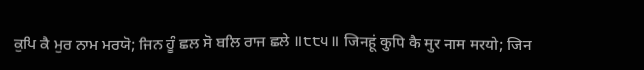ਕੁਪਿ ਕੈ ਮੁਰ ਨਾਮ ਮਰਯੋ; ਜਿਨ ਹੂੰ ਛਲ ਸੋ ਬਲਿ ਰਾਜ ਛਲੇ ॥੮੮੫॥ जिनहूं कुपि कै मुर नाम मरयो; जिन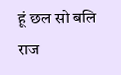हूं छल सो बलि राज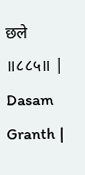छले ॥८८५॥ |
Dasam Granth |